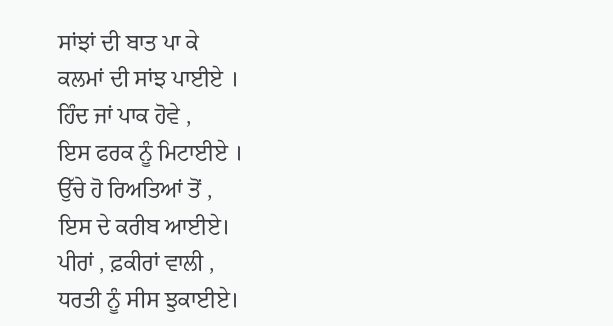ਸਾਂਝਾਂ ਦੀ ਬਾਤ ਪਾ ਕੇ
ਕਲਮਾਂ ਦੀ ਸਾਂਝ ਪਾਈਏ ।
ਹਿੰਦ ਜਾਂ ਪਾਕ ਹੋਵੇ ,
ਇਸ ਫਰਕ ਨੂੰ ਮਿਟਾਈਏ ।
ਉੱਚੇ ਹੋ ਰਿਅਤਿਆਂ ਤੋਂ ,
ਇਸ ਦੇ ਕਰੀਬ ਆਈਏ।
ਪੀਰਾਂ , ਫ਼ਕੀਰਾਂ ਵਾਲੀ ,
ਧਰਤੀ ਨੂੰ ਸੀਸ ਝੁਕਾਈਏ।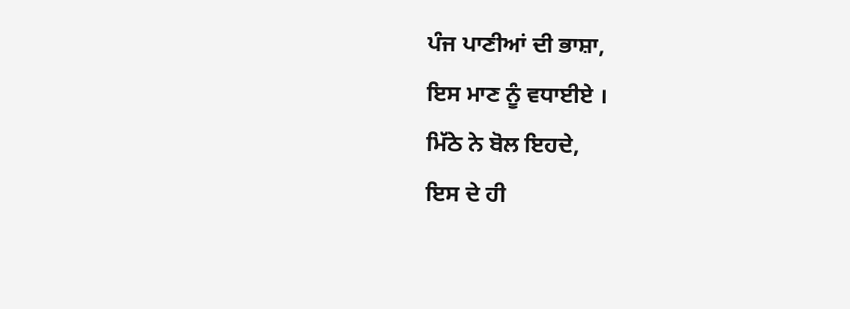ਪੰਜ ਪਾਣੀਆਂ ਦੀ ਭਾਸ਼ਾ,
ਇਸ ਮਾਣ ਨੂੰ ਵਧਾਈਏ ।
ਮਿੱਠੇ ਨੇ ਬੋਲ ਇਹਦੇ,
ਇਸ ਦੇ ਹੀ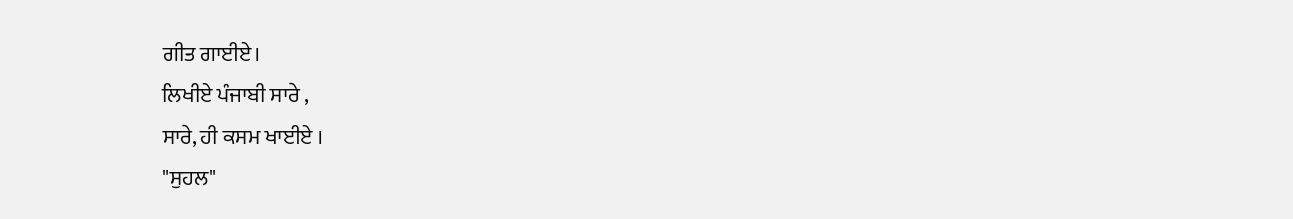ਗੀਤ ਗਾਈਏ।
ਲਿਖੀਏ ਪੰਜਾਬੀ ਸਾਰੇ ,
ਸਾਰੇ, ਹੀ ਕਸਮ ਖਾਈਏ ।
"ਸੁਹਲ"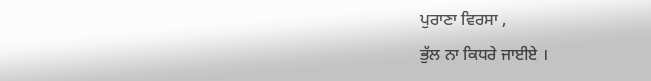ਪੁਰਾਣਾ ਵਿਰਸਾ ,
ਭੁੱਲ ਨਾ ਕਿਧਰੇ ਜਾਈਏ ।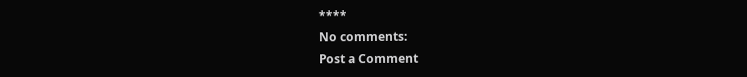****
No comments:
Post a Comment